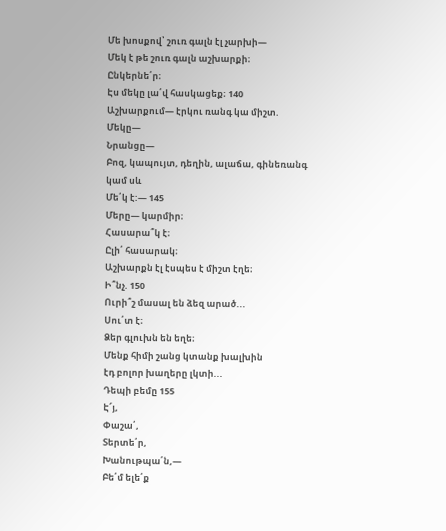Մե խոսքով՝ շուռ գալն էլ չարխի—
Մեկ է թե շուռ գալն աշխարքի։
Ընկերնե՛ր։
Էս մեկը լա՛վ հասկացեք։ 140
Աշխարքում— էրկու ռանգ կա միշտ.
Մեկը—
Նրանցը—
Բոզ, կապույտ, դեղին, ալաճա, գինեռանգ
կամ սև
Մե՛կ է:— 145
Մերը— կարմիր։
Հասարա՞կ է։
Ըլի՛ հասարակ։
Աշխարքն էլ էսպես է միշտ էղե։
Ի՞նչ. 150
Ուրի՞շ մասալ են ձեզ արած...
Սու՛տ է։
Ձեր գլուխն են եղե։
Մենք հիմի շանց կտանք խալխին
էդ բոլոր խաղերը լկտի...
Դեպի բեմը 155
Է՜յ,
Փաշա՛,
Տերտե՛ր,
Խանութպա՛ն,—
Բե՛մ ելե՛ք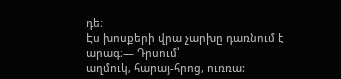դե։
Էս խոսքերի վրա չարխը դառնում է արագ։— Դրսում՝
աղմուկ, հարայ-հրոց, ուռռա: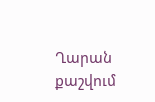Ղարան քաշվում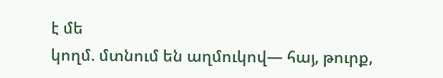է մե
կողմ. մտնում են աղմուկով— հայ, թուրք,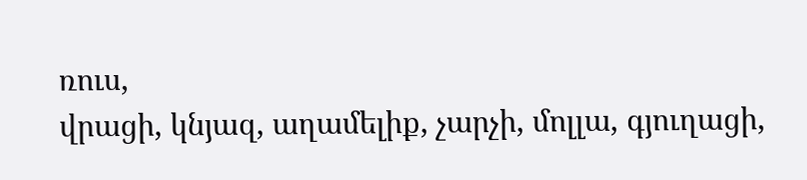ռուս,
վրացի, կնյազ, աղամելիք, չարչի, մոլլա, գյուղացի,